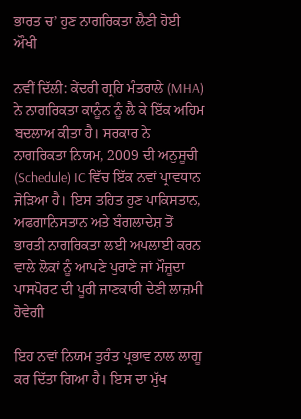ਭਾਰਤ ਚ’ ਹੁਣ ਨਾਗਰਿਕਤਾ ਲੈਣੀ ਹੋਈ ਔਖੀ

ਨਵੀਂ ਦਿੱਲੀ: ਕੇਂਦਰੀ ਗ੍ਰਹਿ ਮੰਤਰਾਲੇ (MHA) ਨੇ ਨਾਗਰਿਕਤਾ ਕਾਨੂੰਨ ਨੂੰ ਲੈ ਕੇ ਇੱਕ ਅਹਿਮ ਬਦਲਾਅ ਕੀਤਾ ਹੈ। ਸਰਕਾਰ ਨੇ ਨਾਗਰਿਕਤਾ ਨਿਯਮ, 2009 ਦੀ ਅਨੁਸੂਚੀ (Schedule) IC ਵਿੱਚ ਇੱਕ ਨਵਾਂ ਪ੍ਰਾਵਧਾਨ ਜੋੜਿਆ ਹੈ। ਇਸ ਤਹਿਤ ਹੁਣ ਪਾਕਿਸਤਾਨ, ਅਫਗਾਨਿਸਤਾਨ ਅਤੇ ਬੰਗਲਾਦੇਸ਼ ਤੋਂ ਭਾਰਤੀ ਨਾਗਰਿਕਤਾ ਲਈ ਅਪਲਾਈ ਕਰਨ ਵਾਲੇ ਲੋਕਾਂ ਨੂੰ ਆਪਣੇ ਪੁਰਾਣੇ ਜਾਂ ਮੌਜੂਦਾ ਪਾਸਪੋਰਟ ਦੀ ਪੂਰੀ ਜਾਣਕਾਰੀ ਦੇਣੀ ਲਾਜ਼ਮੀ ਹੋਵੇਗੀ

ਇਹ ਨਵਾਂ ਨਿਯਮ ਤੁਰੰਤ ਪ੍ਰਭਾਵ ਨਾਲ ਲਾਗੂ ਕਰ ਦਿੱਤਾ ਗਿਆ ਹੈ। ਇਸ ਦਾ ਮੁੱਖ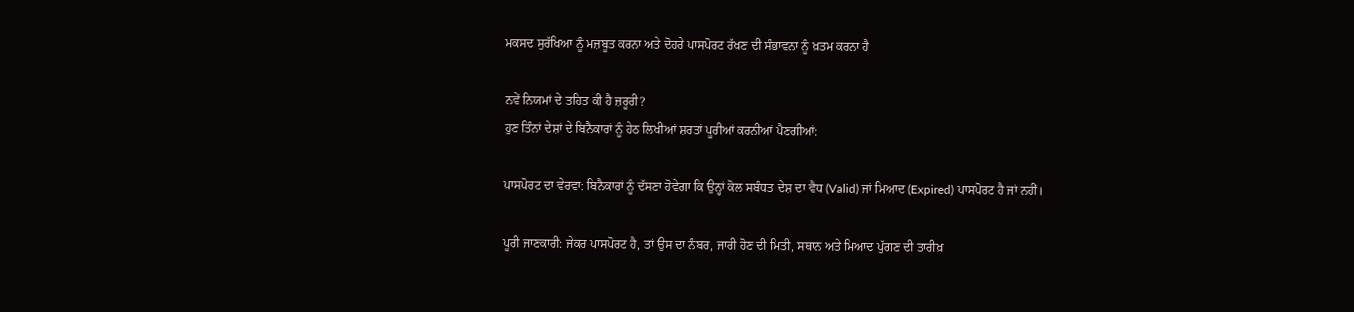ਮਕਸਦ ਸੁਰੱਖਿਆ ਨੂੰ ਮਜ਼ਬੂਤ ਕਰਨਾ ਅਤੇ ਦੋਹਰੇ ਪਾਸਪੋਰਟ ਰੱਖਣ ਦੀ ਸੰਭਾਵਨਾ ਨੂੰ ਖ਼ਤਮ ਕਰਨਾ ਹੈ

ਨਵੇਂ ਨਿਯਮਾਂ ਦੇ ਤਹਿਤ ਕੀ ਹੈ ਜ਼ਰੂਰੀ?
ਹੁਣ ਤਿੰਨਾਂ ਦੇਸ਼ਾਂ ਦੇ ਬਿਨੈਕਾਰਾਂ ਨੂੰ ਹੇਠ ਲਿਖੀਆਂ ਸ਼ਰਤਾਂ ਪੂਰੀਆਂ ਕਰਨੀਆਂ ਪੈਣਗੀਆਂ:

ਪਾਸਪੋਰਟ ਦਾ ਵੇਰਵਾ: ਬਿਨੈਕਾਰਾਂ ਨੂੰ ਦੱਸਣਾ ਹੋਵੇਗਾ ਕਿ ਉਨ੍ਹਾਂ ਕੋਲ ਸਬੰਧਤ ਦੇਸ਼ ਦਾ ਵੈਧ (Valid) ਜਾਂ ਮਿਆਦ (Expired) ਪਾਸਪੋਰਟ ਹੈ ਜਾਂ ਨਹੀਂ।

ਪੂਰੀ ਜਾਣਕਾਰੀ: ਜੇਕਰ ਪਾਸਪੋਰਟ ਹੈ, ਤਾਂ ਉਸ ਦਾ ਨੰਬਰ, ਜਾਰੀ ਹੋਣ ਦੀ ਮਿਤੀ, ਸਥਾਨ ਅਤੇ ਮਿਆਦ ਪੁੱਗਣ ਦੀ ਤਾਰੀਖ਼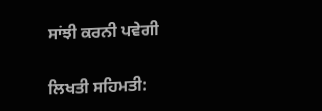ਸਾਂਝੀ ਕਰਨੀ ਪਵੇਗੀ

ਲਿਖਤੀ ਸਹਿਮਤੀ: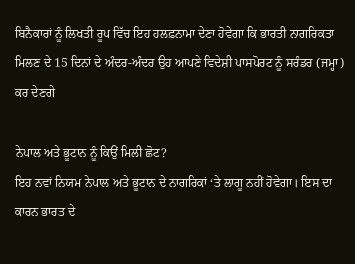ਬਿਨੈਕਾਰਾਂ ਨੂੰ ਲਿਖਤੀ ਰੂਪ ਵਿੱਚ ਇਹ ਹਲਫ਼ਨਾਮਾ ਦੇਣਾ ਹੋਵੇਗਾ ਕਿ ਭਾਰਤੀ ਨਾਗਰਿਕਤਾ ਮਿਲਣ ਦੇ 15 ਦਿਨਾਂ ਦੇ ਅੰਦਰ-ਅੰਦਰ ਉਹ ਆਪਣੇ ਵਿਦੇਸ਼ੀ ਪਾਸਪੋਰਟ ਨੂੰ ਸਰੰਡਰ (ਜਮ੍ਹਾ) ਕਰ ਦੇਣਗੇ

ਨੇਪਾਲ ਅਤੇ ਭੂਟਾਨ ਨੂੰ ਕਿਉਂ ਮਿਲੀ ਛੋਟ?
ਇਹ ਨਵਾਂ ਨਿਯਮ ਨੇਪਾਲ ਅਤੇ ਭੂਟਾਨ ਦੇ ਨਾਗਰਿਕਾਂ ‘ਤੇ ਲਾਗੂ ਨਹੀਂ ਹੋਵੇਗਾ। ਇਸ ਦਾ ਕਾਰਨ ਭਾਰਤ ਦੇ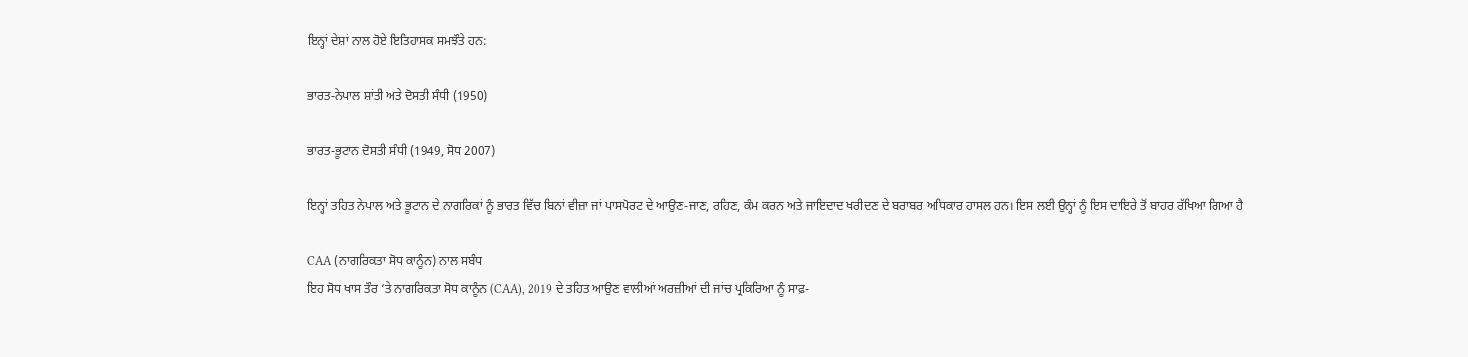ਇਨ੍ਹਾਂ ਦੇਸ਼ਾਂ ਨਾਲ ਹੋਏ ਇਤਿਹਾਸਕ ਸਮਝੌਤੇ ਹਨ:

ਭਾਰਤ-ਨੇਪਾਲ ਸ਼ਾਂਤੀ ਅਤੇ ਦੋਸਤੀ ਸੰਧੀ (1950)

ਭਾਰਤ-ਭੂਟਾਨ ਦੋਸਤੀ ਸੰਧੀ (1949, ਸੋਧ 2007)

ਇਨ੍ਹਾਂ ਤਹਿਤ ਨੇਪਾਲ ਅਤੇ ਭੂਟਾਨ ਦੇ ਨਾਗਰਿਕਾਂ ਨੂੰ ਭਾਰਤ ਵਿੱਚ ਬਿਨਾਂ ਵੀਜ਼ਾ ਜਾਂ ਪਾਸਪੋਰਟ ਦੇ ਆਉਣ-ਜਾਣ, ਰਹਿਣ, ਕੰਮ ਕਰਨ ਅਤੇ ਜਾਇਦਾਦ ਖਰੀਦਣ ਦੇ ਬਰਾਬਰ ਅਧਿਕਾਰ ਹਾਸਲ ਹਨ। ਇਸ ਲਈ ਉਨ੍ਹਾਂ ਨੂੰ ਇਸ ਦਾਇਰੇ ਤੋਂ ਬਾਹਰ ਰੱਖਿਆ ਗਿਆ ਹੈ

CAA (ਨਾਗਰਿਕਤਾ ਸੋਧ ਕਾਨੂੰਨ) ਨਾਲ ਸਬੰਧ
ਇਹ ਸੋਧ ਖਾਸ ਤੌਰ ‘ਤੇ ਨਾਗਰਿਕਤਾ ਸੋਧ ਕਾਨੂੰਨ (CAA), 2019 ਦੇ ਤਹਿਤ ਆਉਣ ਵਾਲੀਆਂ ਅਰਜ਼ੀਆਂ ਦੀ ਜਾਂਚ ਪ੍ਰਕਿਰਿਆ ਨੂੰ ਸਾਫ਼-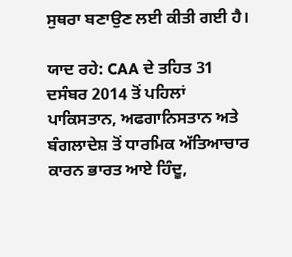ਸੁਥਰਾ ਬਣਾਉਣ ਲਈ ਕੀਤੀ ਗਈ ਹੈ।

ਯਾਦ ਰਹੇ: CAA ਦੇ ਤਹਿਤ 31 ਦਸੰਬਰ 2014 ਤੋਂ ਪਹਿਲਾਂ ਪਾਕਿਸਤਾਨ, ਅਫਗਾਨਿਸਤਾਨ ਅਤੇ ਬੰਗਲਾਦੇਸ਼ ਤੋਂ ਧਾਰਮਿਕ ਅੱਤਿਆਚਾਰ ਕਾਰਨ ਭਾਰਤ ਆਏ ਹਿੰਦੂ,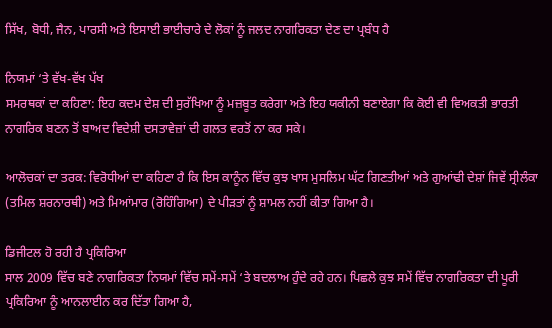ਸਿੱਖ, ਬੋਧੀ, ਜੈਨ, ਪਾਰਸੀ ਅਤੇ ਇਸਾਈ ਭਾਈਚਾਰੇ ਦੇ ਲੋਕਾਂ ਨੂੰ ਜਲਦ ਨਾਗਰਿਕਤਾ ਦੇਣ ਦਾ ਪ੍ਰਬੰਧ ਹੈ

ਨਿਯਮਾਂ ‘ਤੇ ਵੱਖ-ਵੱਖ ਪੱਖ
ਸਮਰਥਕਾਂ ਦਾ ਕਹਿਣਾ: ਇਹ ਕਦਮ ਦੇਸ਼ ਦੀ ਸੁਰੱਖਿਆ ਨੂੰ ਮਜ਼ਬੂਤ ਕਰੇਗਾ ਅਤੇ ਇਹ ਯਕੀਨੀ ਬਣਾਏਗਾ ਕਿ ਕੋਈ ਵੀ ਵਿਅਕਤੀ ਭਾਰਤੀ ਨਾਗਰਿਕ ਬਣਨ ਤੋਂ ਬਾਅਦ ਵਿਦੇਸ਼ੀ ਦਸਤਾਵੇਜ਼ਾਂ ਦੀ ਗਲਤ ਵਰਤੋਂ ਨਾ ਕਰ ਸਕੇ।

ਆਲੋਚਕਾਂ ਦਾ ਤਰਕ: ਵਿਰੋਧੀਆਂ ਦਾ ਕਹਿਣਾ ਹੈ ਕਿ ਇਸ ਕਾਨੂੰਨ ਵਿੱਚ ਕੁਝ ਖਾਸ ਮੁਸਲਿਮ ਘੱਟ ਗਿਣਤੀਆਂ ਅਤੇ ਗੁਆਂਢੀ ਦੇਸ਼ਾਂ ਜਿਵੇਂ ਸ੍ਰੀਲੰਕਾ (ਤਮਿਲ ਸ਼ਰਨਾਰਥੀ) ਅਤੇ ਮਿਆਂਮਾਰ (ਰੋਹਿੰਗਿਆ) ਦੇ ਪੀੜਤਾਂ ਨੂੰ ਸ਼ਾਮਲ ਨਹੀਂ ਕੀਤਾ ਗਿਆ ਹੈ।

ਡਿਜੀਟਲ ਹੋ ਰਹੀ ਹੈ ਪ੍ਰਕਿਰਿਆ
ਸਾਲ 2009 ਵਿੱਚ ਬਣੇ ਨਾਗਰਿਕਤਾ ਨਿਯਮਾਂ ਵਿੱਚ ਸਮੇਂ-ਸਮੇਂ ‘ਤੇ ਬਦਲਾਅ ਹੁੰਦੇ ਰਹੇ ਹਨ। ਪਿਛਲੇ ਕੁਝ ਸਮੇਂ ਵਿੱਚ ਨਾਗਰਿਕਤਾ ਦੀ ਪੂਰੀ ਪ੍ਰਕਿਰਿਆ ਨੂੰ ਆਨਲਾਈਨ ਕਰ ਦਿੱਤਾ ਗਿਆ ਹੈ,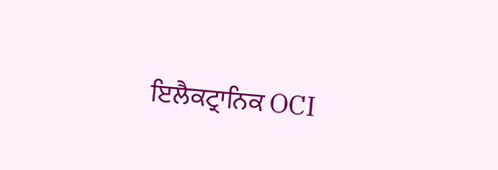ਇਲੈਕਟ੍ਰਾਨਿਕ OCI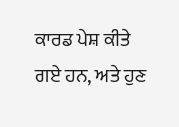ਕਾਰਡ ਪੇਸ਼ ਕੀਤੇ ਗਏ ਹਨ, ਅਤੇ ਹੁਣ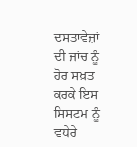ਦਸਤਾਵੇਜ਼ਾਂ ਦੀ ਜਾਂਚ ਨੂੰ ਹੋਰ ਸਖ਼ਤ ਕਰਕੇ ਇਸ ਸਿਸਟਮ ਨੂੰ ਵਧੇਰੇ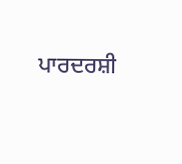ਪਾਰਦਰਸ਼ੀ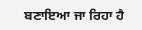ਬਣਾਇਆ ਜਾ ਰਿਹਾ ਹੈ